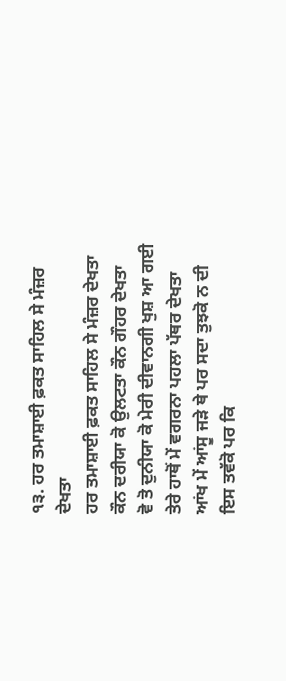੧੩. ਹਰ ਤਮਾਸ਼ਾਈ ਫ਼ਕਤ ਸਾਹਿਲ ਸੇ ਮੰਜ਼ਰ ਦੇਖਤਾ
ਹਰ ਤਮਾਸ਼ਾਈ ਫ਼ਕਤ ਸਾਹਿਲ ਸੇ ਮੰਜ਼ਰ ਦੇਖਤਾ
ਕੌਨ ਦਰੀਯਾ ਕੋ ਉਲਟਤਾ ਕੌਨ ਗੌਹਰ ਦੇਖਤਾ
ਵੋ ਤੋ ਦੁਨੀਯਾ ਕੋ ਮੇਰੀ ਦੀਵਾਨਗੀ ਖੁਸ਼ ਆ ਗਈ
ਤੇਰੇ ਹਾਥੋਂ ਮੇਂ ਵਗਰਨਾ ਪਹਲਾ ਪੱਥਰ ਦੇਖਤਾ
ਆਂਖ ਮੇਂ ਆਂਸੂ ਜੜੇ ਥੇ ਪਰ ਸਦਾ ਤੁਝਕੋ ਨ ਦੀ
ਇਸ ਤਵੱਕੋ ਪਰ ਕਿ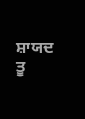ਸ਼ਾਯਦ ਤੂ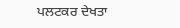ਪਲਟਕਰ ਦੇਖਤਾ